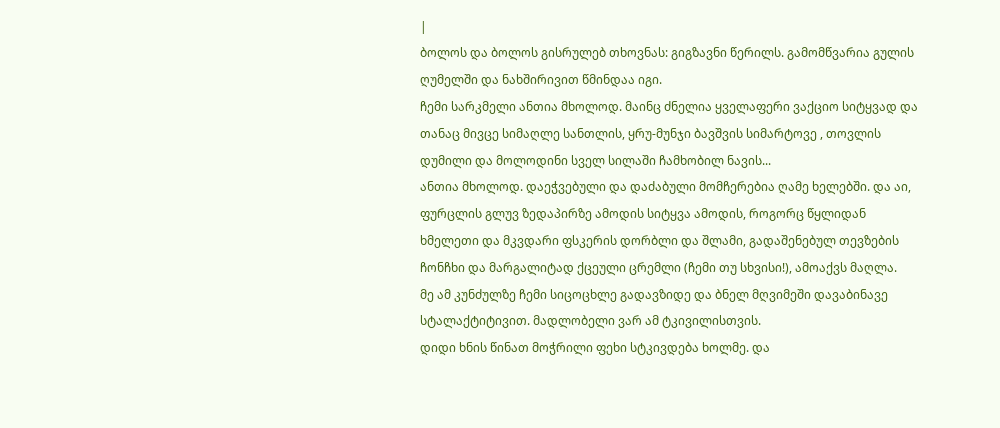|
ბოლოს და ბოლოს გისრულებ თხოვნას: გიგზავნი წერილს. გამომწვარია გულის ღუმელში და ნახშირივით წმინდაა იგი.
ჩემი სარკმელი ანთია მხოლოდ. მაინც ძნელია ყველაფერი ვაქციო სიტყვად და თანაც მივცე სიმაღლე სანთლის, ყრუ-მუნჯი ბავშვის სიმარტოვე , თოვლის დუმილი და მოლოდინი სველ სილაში ჩამხობილ ნავის...
ანთია მხოლოდ. დაეჭვებული და დაძაბული მომჩერებია ღამე ხელებში. და აი, ფურცლის გლუვ ზედაპირზე ამოდის სიტყვა ამოდის, როგორც წყლიდან ხმელეთი და მკვდარი ფსკერის დორბლი და შლამი, გადაშენებულ თევზების ჩონჩხი და მარგალიტად ქცეული ცრემლი (ჩემი თუ სხვისი!), ამოაქვს მაღლა.
მე ამ კუნძულზე ჩემი სიცოცხლე გადავზიდე და ბნელ მღვიმეში დავაბინავე სტალაქტიტივით. მადლობელი ვარ ამ ტკივილისთვის.
დიდი ხნის წინათ მოჭრილი ფეხი სტკივდება ხოლმე. და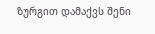ზურგით დამაქვს შენი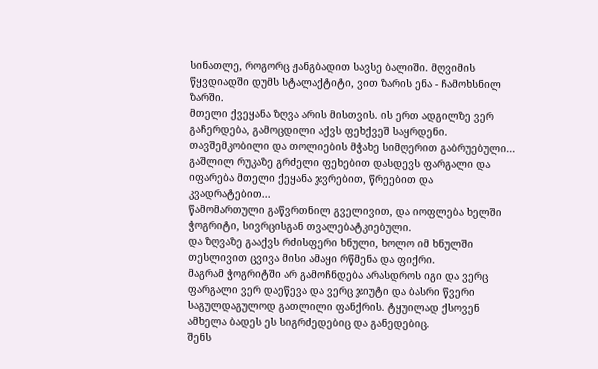სინათლე, როგორც ჟანგბადით სავსე ბალიში. მღვიმის წყვდიადში დუმს სტალაქტიტი, ვით ზარის ენა - ჩამოხსნილ ზარში.
მთელი ქვეყანა ზღვა არის მისთვის. ის ერთ ადგილზე ვერ გაჩერდება, გამოცდილი აქვს ფეხქვეშ საყრდენი.
თავშემკობილი და თოლიების მჭახე სიმღერით გაბრუებული...
გაშლილ რუკაზე გრძელი ფეხებით დასდევს ფარგალი და იფარება მთელი ქეყანა ჯვრებით, წრეებით და კვადრატებით...
წამომართული გაწვრთნილ გველივით, და იოფლება ხელში ჭოგრიტი, სივრცისგან თვალებატკიებული.
და ზღვაზე გააქვს რძისფერი ხნული, ხოლო იმ ხნულში თესლივით ცვივა მისი ამაყი რწმენა და ფიქრი.
მაგრამ ჭოგრიტში არ გამოჩნდება არასდროს იგი და ვერც ფარგალი ვერ დაეწევა და ვერც ჯიუტი და ბასრი წვერი საგულდაგულოდ გათლილი ფანქრის. ტყუილად ქსოვენ ამხელა ბადეს ეს სიგრძედებიც და განედებიც.
შენს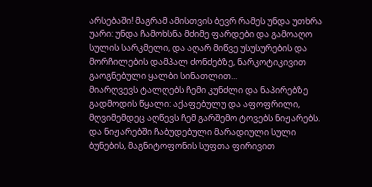არსებაში! მაგრამ ამისთვის ბევრ რამეს უნდა უთხრა უარი: უნდა ჩამოხსნა მძიმე ფარდები და გამოაღო სულის სარკმელი, და აღარ მიწვე უსუსურების და მორჩილების დამპალ ძონძებზე, ნარკოტიკივით გაოგნებული ყალბი სინათლით...
მიარღვევს ტალღებს ჩემი კუნძლი და ნაპირებზე გადმოდის წყალი: აქაფებულუ და აფოფრილი, მღვიმემდეც აღწევს ჩემ გარშემო ტოვებს ნიჟარებს. და ნიჟარებში ჩაბუდებული მარადიული სული ბუნების, მაგნიტოფონის სუფთა ფირივით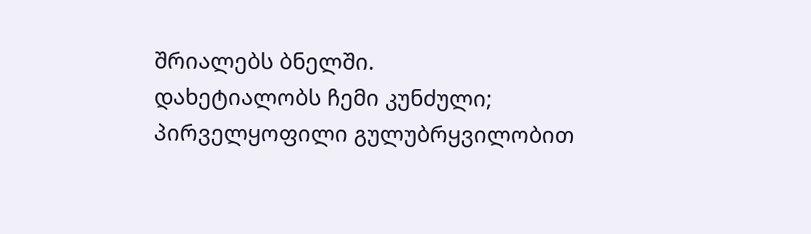შრიალებს ბნელში.
დახეტიალობს ჩემი კუნძული; პირველყოფილი გულუბრყვილობით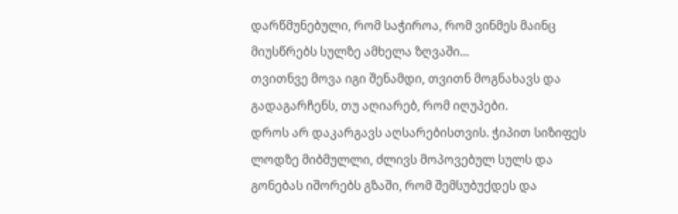დარწმუნებული, რომ საჭიროა, რომ ვინმეს მაინც მიუსწრებს სულზე ამხელა ზღვაში...
თვითნვე მოვა იგი შენამდი, თვითნ მოგნახავს და გადაგარჩენს, თუ აღიარებ, რომ იღუპები.
დროს არ დაკარგავს აღსარებისთვის. ჭიპით სიზიფეს ლოდზე მიბმულლი, ძლივს მოპოვებულ სულს და გონებას იშორებს გზაში, რომ შემსუბუქდეს და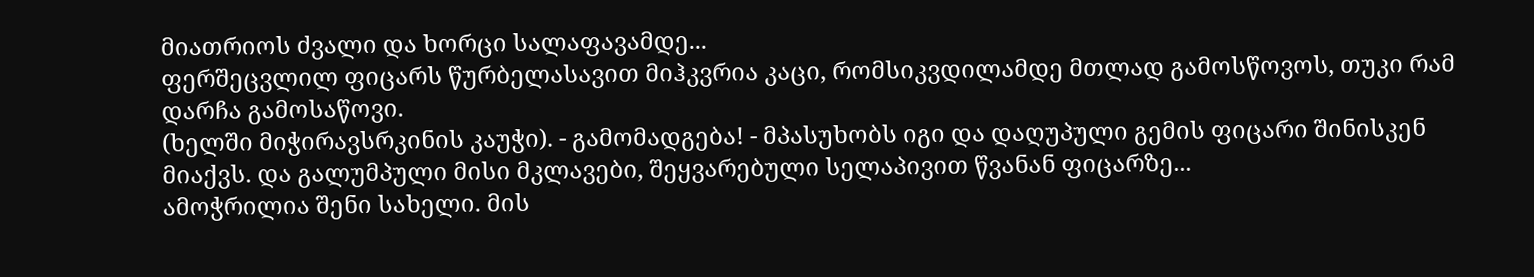მიათრიოს ძვალი და ხორცი სალაფავამდე...
ფერშეცვლილ ფიცარს წურბელასავით მიჰკვრია კაცი, რომსიკვდილამდე მთლად გამოსწოვოს, თუკი რამ დარჩა გამოსაწოვი.
(ხელში მიჭირავსრკინის კაუჭი). - გამომადგება! - მპასუხობს იგი და დაღუპული გემის ფიცარი შინისკენ მიაქვს. და გალუმპული მისი მკლავები, შეყვარებული სელაპივით წვანან ფიცარზე...
ამოჭრილია შენი სახელი. მის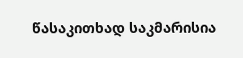წასაკითხად საკმარისია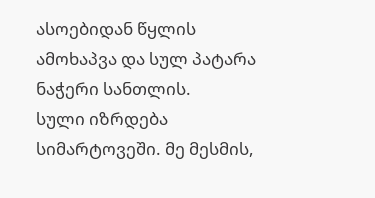ასოებიდან წყლის ამოხაპვა და სულ პატარა ნაჭერი სანთლის.
სული იზრდება სიმარტოვეში. მე მესმის,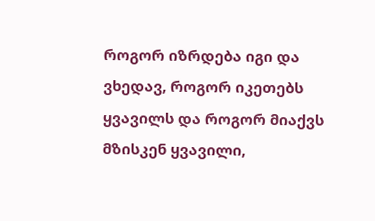როგორ იზრდება იგი და ვხედავ, როგორ იკეთებს ყვავილს და როგორ მიაქვს მზისკენ ყვავილი,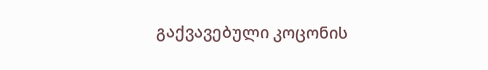გაქვავებული კოცონის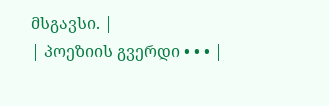მსგავსი. |
| პოეზიის გვერდი • • • |